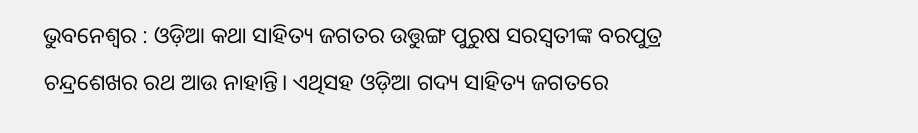ଭୁବନେଶ୍ୱର : ଓଡ଼ିଆ କଥା ସାହିତ୍ୟ ଜଗତର ଉତ୍ତୁଙ୍ଗ ପୁରୁଷ ସରସ୍ୱତୀଙ୍କ ବରପୁତ୍ର ଚନ୍ଦ୍ରଶେଖର ରଥ ଆଉ ନାହାନ୍ତି। ଏଥିସହ ଓଡ଼ିଆ ଗଦ୍ୟ ସାହିତ୍ୟ ଜଗତରେ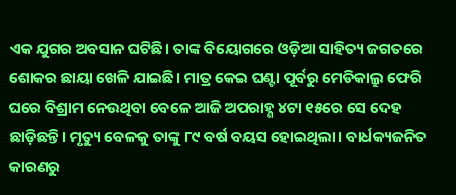ଏକ ଯୁଗର ଅବସାନ ଘଟିଛି। ତାଙ୍କ ବିୟୋଗରେ ଓଡ଼ିଆ ସାହିତ୍ୟ ଜଗତରେ ଶୋକର ଛାୟା ଖେଳି ଯାଇଛି। ମାତ୍ର କେଇ ଘଣ୍ଟା ପୂର୍ବରୁ ମେଡିକାଲ୍ରୁ ଫେରି ଘରେ ବିଶ୍ରାମ ନେଉଥିବା ବେଳେ ଆଜି ଅପରାହ୍ଣ ୪ଟା ୧୫ରେ ସେ ଦେହ ଛାଡ଼ିଛନ୍ତି। ମୃତ୍ୟୁ ବେଳକୁ ତାଙ୍କୁ ୮୯ ବର୍ଷ ବୟସ ହୋଇଥିଲା। ବାର୍ଧକ୍ୟଜନିତ କାରଣରୁ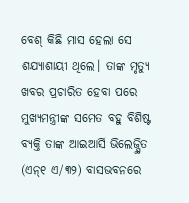ବେଶ୍ କିଛି ମାସ ହେଲା ସେ ଶଯ୍ୟାଶାୟୀ ଥିଲେ। ତାଙ୍କ ମୃତ୍ୟୁ ଖବର ପ୍ରଚାରିତ ହେବା ପରେ ମୁଖ୍ୟମନ୍ତ୍ରୀଙ୍କ ସମେତ ବହୁ ବିଶିଷ୍ଟ ବ୍ୟକ୍ତି ତାଙ୍କ ଆଇଆର୍ସି ଭିଲେଜ୍ସ୍ଥିତ (ଏନ୍୧ ଏ/୩୨) ବାସଭବନରେ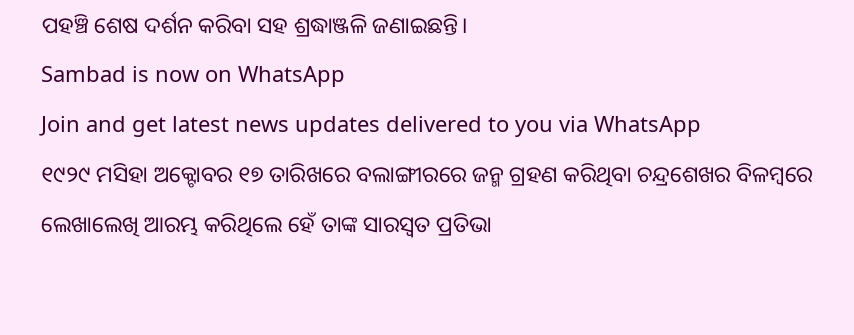ପହଞ୍ଚି ଶେଷ ଦର୍ଶନ କରିବା ସହ ଶ୍ରଦ୍ଧାଞ୍ଜଳି ଜଣାଇଛନ୍ତି।
Sambad is now on WhatsApp
Join and get latest news updates delivered to you via WhatsApp
୧୯୨୯ ମସିହା ଅକ୍ଟୋବର ୧୭ ତାରିଖରେ ବଲାଙ୍ଗୀରରେ ଜନ୍ମ ଗ୍ରହଣ କରିଥିବା ଚନ୍ଦ୍ରଶେଖର ବିଳମ୍ବରେ ଲେଖାଲେଖି ଆରମ୍ଭ କରିଥିଲେ ହେଁ ତାଙ୍କ ସାରସ୍ୱତ ପ୍ରତିଭା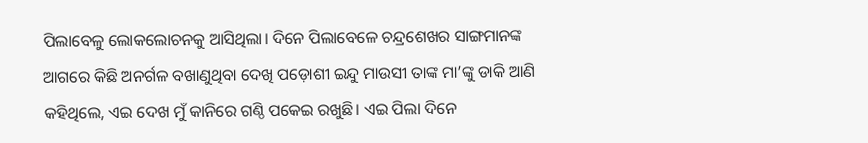ପିଲାବେଳୁ ଲୋକଲୋଚନକୁ ଆସିଥିଲା। ଦିନେ ପିଲାବେଳେ ଚନ୍ଦ୍ରଶେଖର ସାଙ୍ଗମାନଙ୍କ ଆଗରେ କିଛି ଅନର୍ଗଳ ବଖାଣୁଥିବା ଦେଖି ପଡ଼ୋଶୀ ଇନ୍ଦୁ ମାଉସୀ ତାଙ୍କ ମା’ଙ୍କୁ ଡାକି ଆଣି କହିଥିଲେ, ଏଇ ଦେଖ ମୁଁ କାନିରେ ଗଣ୍ଠି ପକେଇ ରଖୁଛି। ଏଇ ପିଲା ଦିନେ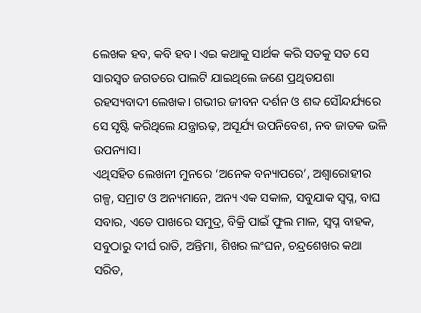ଲେଖକ ହବ, କବି ହବ। ଏଇ କଥାକୁ ସାର୍ଥକ କରି ସତକୁ ସତ ସେ ସାରସ୍ୱତ ଜଗତରେ ପାଲଟି ଯାଇଥିଲେ ଜଣେ ପ୍ରଥିତଯଶା ରହସ୍ୟବାଦୀ ଲେଖକ। ଗଭୀର ଜୀବନ ଦର୍ଶନ ଓ ଶବ୍ଦ ସୌନ୍ଦର୍ଯ୍ୟରେ ସେ ସୃଷ୍ଟି କରିଥିଲେ ଯନ୍ତ୍ରାଋଢ଼, ଅସୂର୍ଯ୍ୟ ଉପନିବେଶ, ନବ ଜାତକ ଭଳି ଉପନ୍ୟାସ।
ଏଥିସହିତ ଲେଖନୀ ମୁନରେ ‘ଅନେକ ବନ୍ୟାପରେ’, ଅଶ୍ୱାରୋହୀର ଗଳ୍ପ, ସମ୍ରାଟ ଓ ଅନ୍ୟମାନେ, ଅନ୍ୟ ଏକ ସକାଳ, ସବୁଯାକ ସ୍ୱପ୍ନ, ବାଘ ସବାର, ଏତେ ପାଖରେ ସମୁଦ୍ର, ବିକ୍ରି ପାଇଁ ଫୁଲ ମାଳ, ସ୍ୱପ୍ନ ବାହକ, ସବୁଠାରୁ ଦୀର୍ଘ ରାତି, ଅନ୍ତିମା, ଶିଖର ଲଂଘନ, ଚନ୍ଦ୍ରଶେଖର କଥା ସରିତ,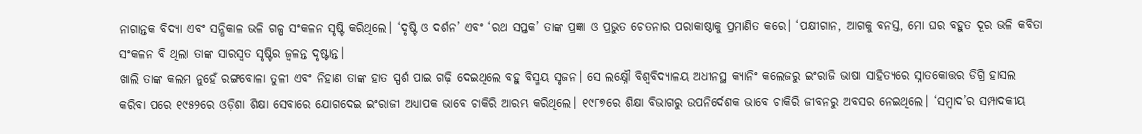ନାଗାନ୍ତକ ବିଦ୍ୟା ଏବଂ ସନ୍ଧିକାଳ ଭଳି ଗଳ୍ପ ସଂକଳନ ସୃଷ୍ଟି କରିଥିଲେ। ‘ଦୃଷ୍ଟି ଓ ଦର୍ଶନ’ ଏବଂ ‘ରଥ ସପ୍ତକ’ ତାଙ୍କ ପ୍ରଜ୍ଞା ଓ ପ୍ରଭୁତ ଚେତନାର ପରାକାଷ୍ଠାକୁ ପ୍ରମାଣିତ କରେ। ‘ପକ୍ଷୀଗାନ, ଆଗକୁ ବନସ୍ତ, ମୋ ଘର ବହୁତ ଦୂର ଭଳି କବିତା ସଂକଳନ ବି ଥିଲା ତାଙ୍କ ସାରସ୍ୱତ ସୃଷ୍ଟିର ଜ୍ୱଳନ୍ତ ଦୃଷ୍ଟାନ୍ତ।
ଖାଲି ତାଙ୍କ କଲମ ନୁହେଁ ରଙ୍ଗବୋଳା ତୁଳୀ ଏବଂ ନିହାଣ ତାଙ୍କ ହାତ ସ୍ପର୍ଶ ପାଇ ଗଢ଼ି ଦେଇଥିଲେ ବହୁ ବିସ୍ମୟ ସୃଜନ। ସେ ଲକ୍ଷ୍ନୌ ବିଶ୍ୱବିଦ୍ୟାଳୟ ଅଧୀନସ୍ଥ କ୍ୟାନିଂ କଲେଜରୁ ଇଂରାଜି ଭାଷା ସାହିତ୍ୟରେ ସ୍ନାତକୋତ୍ତର ଡିଗ୍ରି ହାସଲ କରିବା ପରେ ୧୯୫୨ରେ ଓଡ଼ିଶା ଶିକ୍ଷା ସେବାରେ ଯୋଗଦେଇ ଇଂରାଜୀ ଅଧ୍ୟାପକ ଭାବେ ଚାକିରି ଆରମ୍ଭ କରିଥିଲେ। ୧୯୮୭ରେ ଶିକ୍ଷା ବିଭାଗରୁ ଉପନିର୍ଦେଶକ ଭାବେ ଚାକିରି ଜୀବନରୁ ଅବସର ନେଇଥିଲେ। ‘ସମ୍ବାଦ’ର ସମ୍ପାଦକୀୟ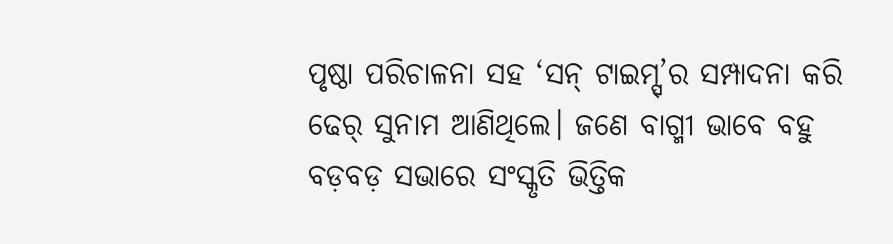ପୃଷ୍ଠା ପରିଚାଳନା ସହ ‘ସନ୍ ଟାଇମ୍ସ୍’ର ସମ୍ପାଦନା କରି ଢେର୍ ସୁନାମ ଆଣିଥିଲେ। ଜଣେ ବାଗ୍ମୀ ଭାବେ ବହୁ ବଡ଼ବଡ଼ ସଭାରେ ସଂସ୍କୃତି ଭିତ୍ତିକ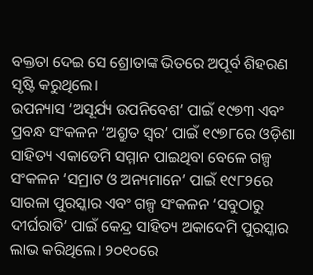ବକ୍ତତା ଦେଇ ସେ ଶ୍ରୋତାଙ୍କ ଭିତରେ ଅପୂର୍ବ ଶିହରଣ ସୃଷ୍ଟି କରୁଥିଲେ।
ଉପନ୍ୟାସ ‘ଅସୂର୍ଯ୍ୟ ଉପନିବେଶ’ ପାଇଁ ୧୯୭୩ ଏବଂ ପ୍ରବନ୍ଧ ସଂକଳନ ‘ଅଶ୍ରୁତ ସ୍ୱର’ ପାଇଁ ୧୯୭୮ରେ ଓଡ଼ିଶା ସାହିତ୍ୟ ଏକାଡେମି ସମ୍ମାନ ପାଇଥିବା ବେଳେ ଗଳ୍ପ ସଂକଳନ ‘ସମ୍ରାଟ ଓ ଅନ୍ୟମାନେ’ ପାଇଁ ୧୯୮୨ରେ ସାରଳା ପୁରସ୍କାର ଏବଂ ଗଳ୍ପ ସଂକଳନ ‘ସବୁଠାରୁ ଦୀର୍ଘରାତି’ ପାଇଁ କେନ୍ଦ୍ର ସାହିତ୍ୟ ଅକାଦେମି ପୁରସ୍କାର ଲାଭ କରିଥିଲେ। ୨୦୧୦ରେ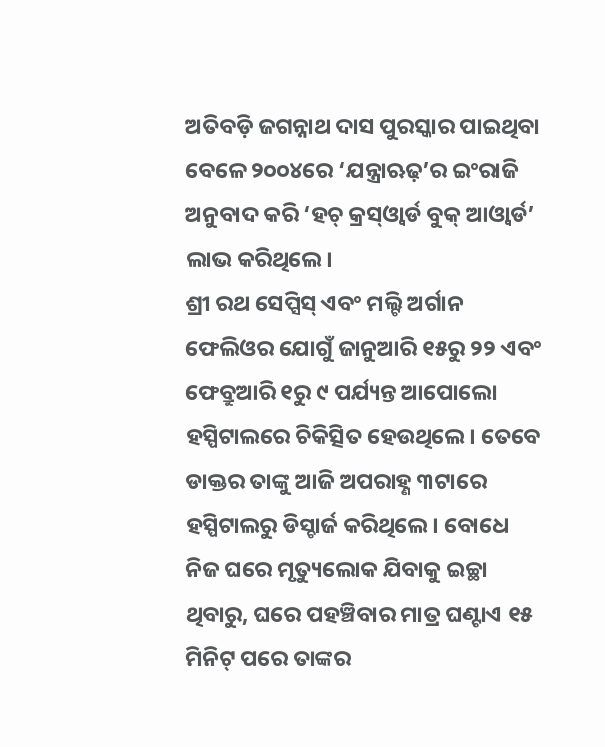ଅତିବଡ଼ି ଜଗନ୍ନାଥ ଦାସ ପୁରସ୍କାର ପାଇଥିବା ବେଳେ ୨୦୦୪ରେ ‘ଯନ୍ତ୍ରାଋଢ଼’ର ଇଂରାଜି ଅନୁବାଦ କରି ‘ହଚ୍ କ୍ରସ୍ଓ୍ଵାର୍ଡ ବୁକ୍ ଆଓ୍ଵାର୍ଡ’ ଲାଭ କରିଥିଲେ।
ଶ୍ରୀ ରଥ ସେପ୍ସିସ୍ ଏବଂ ମଲ୍ଟି ଅର୍ଗାନ ଫେଲିଓର ଯୋଗୁଁ ଜାନୁଆରି ୧୫ରୁ ୨୨ ଏବଂ ଫେବ୍ରୁଆରି ୧ରୁ ୯ ପର୍ଯ୍ୟନ୍ତ ଆପୋଲୋ ହସ୍ପିଟାଲରେ ଚିକିତ୍ସିତ ହେଉଥିଲେ। ତେବେ ଡାକ୍ତର ତାଙ୍କୁ ଆଜି ଅପରାହ୍ଣ ୩ଟାରେ ହସ୍ପିଟାଲରୁ ଡିସ୍ଚାର୍ଜ କରିଥିଲେ। ବୋଧେ ନିଜ ଘରେ ମୃତ୍ୟୁଲୋକ ଯିବାକୁ ଇଚ୍ଛା ଥିବାରୁ, ଘରେ ପହଞ୍ଚିବାର ମାତ୍ର ଘଣ୍ଟାଏ ୧୫ ମିନିଟ୍ ପରେ ତାଙ୍କର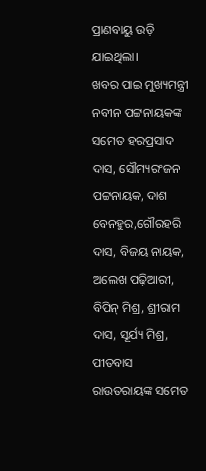ପ୍ରାଣବାୟୁ ଉଡ଼ି ଯାଇଥିଲା।
ଖବର ପାଇ ମୁଖ୍ୟମନ୍ତ୍ରୀ ନବୀନ ପଟ୍ଟନାୟକଙ୍କ ସମେତ ହରପ୍ରସାଦ ଦାସ, ସୌମ୍ୟରଂଜନ ପଟ୍ଟନାୟକ, ଦାଶ ବେନହୁର,ଗୌରହରି ଦାସ, ବିଜୟ ନାୟକ, ଅଲେଖ ପଢ଼ିଆରୀ, ବିପିନ୍ ମିଶ୍ର, ଶ୍ରୀରାମ ଦାସ, ସୂର୍ଯ୍ୟ ମିଶ୍ର, ପୀତବାସ ରାଉତରାୟଙ୍କ ସମେତ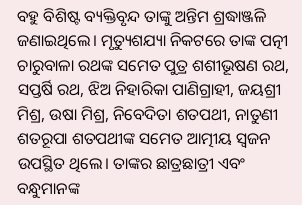ବହୁ ବିଶିଷ୍ଟ ବ୍ୟକ୍ତିବୃନ୍ଦ ତାଙ୍କୁ ଅନ୍ତିମ ଶ୍ରଦ୍ଧାଞ୍ଜଳି ଜଣାଇଥିଲେ। ମୃତ୍ୟୁଶଯ୍ୟା ନିକଟରେ ତାଙ୍କ ପତ୍ନୀ ଚାରୁବାଳା ରଥଙ୍କ ସମେତ ପୁତ୍ର ଶଶୀଭୂଷଣ ରଥ, ସପ୍ତର୍ଷି ରଥ, ଝିଅ ନିହାରିକା ପାଣିଗ୍ରାହୀ, ଜୟଶ୍ରୀ ମିଶ୍ର, ଉଷା ମିଶ୍ର, ନିବେଦିତା ଶତପଥୀ, ନାତୁଣୀ ଶତରୂପା ଶତପଥୀଙ୍କ ସମେତ ଆତ୍ମୀୟ ସ୍ୱଜନ ଉପସ୍ଥିତ ଥିଲେ। ତାଙ୍କର ଛାତ୍ରଛାତ୍ରୀ ଏବଂ ବନ୍ଧୁମାନଙ୍କ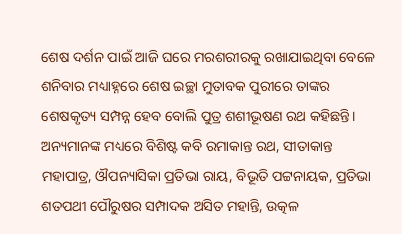ଶେଷ ଦର୍ଶନ ପାଇଁ ଆଜି ଘରେ ମରଶରୀରକୁ ରଖାଯାଇଥିବା ବେଳେ ଶନିବାର ମଧ୍ୟାହ୍ନରେ ଶେଷ ଇଚ୍ଛା ମୁତାବକ ପୁରୀରେ ତାଙ୍କର ଶେଷକୃତ୍ୟ ସମ୍ପନ୍ନ ହେବ ବୋଲି ପୁତ୍ର ଶଶୀଭୂଷଣ ରଥ କହିଛନ୍ତି। ଅନ୍ୟମାନଙ୍କ ମଧ୍ୟରେ ବିଶିଷ୍ଟ କବି ରମାକାନ୍ତ ରଥ, ସୀତାକାନ୍ତ ମହାପାତ୍ର, ଔପନ୍ୟାସିକା ପ୍ରତିଭା ରାୟ, ବିଭୂତି ପଟ୍ଟନାୟକ, ପ୍ରତିଭା ଶତପଥୀ ପୌରୁଷର ସମ୍ପାଦକ ଅସିତ ମହାନ୍ତି, ଉତ୍କଳ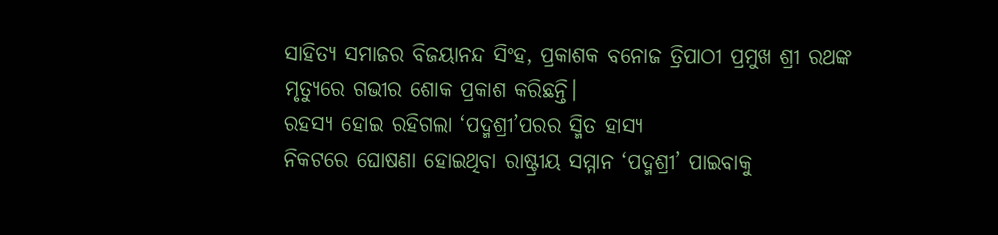ସାହିତ୍ୟ ସମାଜର ବିଜୟାନନ୍ଦ ସିଂହ, ପ୍ରକାଶକ ବନୋଜ ତ୍ରିପାଠୀ ପ୍ରମୁଖ ଶ୍ରୀ ରଥଙ୍କ ମୃତ୍ୟୁରେ ଗଭୀର ଶୋକ ପ୍ରକାଶ କରିଛନ୍ତି।
ରହସ୍ୟ ହୋଇ ରହିଗଲା ‘ପଦ୍ମଶ୍ରୀ’ପରର ସ୍ମିତ ହାସ୍ୟ
ନିକଟରେ ଘୋଷଣା ହୋଇଥିବା ରାଷ୍ଟ୍ରୀୟ ସମ୍ମାନ ‘ପଦ୍ମଶ୍ରୀ’ ପାଇବାକୁ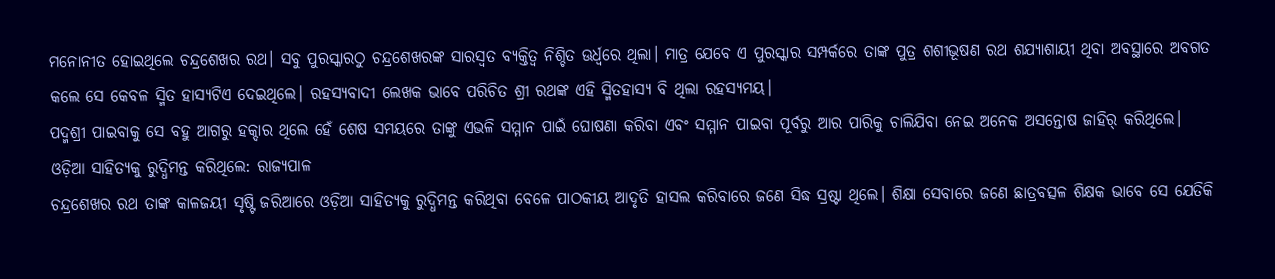ମନୋନୀତ ହୋଇଥିଲେ ଚନ୍ଦ୍ରଶେଖର ରଥ। ସବୁ ପୁରସ୍କାରଠୁ ଚନ୍ଦ୍ରଶେଖରଙ୍କ ସାରସ୍ୱତ ବ୍ୟକ୍ତିତ୍ୱ ନିଶ୍ଚିତ ଊର୍ଧ୍ୱରେ ଥିଲା। ମାତ୍ର ଯେବେ ଏ ପୁରସ୍କାର ସମ୍ପର୍କରେ ତାଙ୍କ ପୁତ୍ର ଶଶୀଭୂଷଣ ରଥ ଶଯ୍ୟାଶାୟୀ ଥିବା ଅବସ୍ଥାରେ ଅବଗତ କଲେ ସେ କେବଳ ସ୍ମିତ ହାସ୍ୟଟିଏ ଦେଇଥିଲେ। ରହସ୍ୟବାଦୀ ଲେଖକ ଭାବେ ପରିଚିତ ଶ୍ରୀ ରଥଙ୍କ ଏହି ସ୍ମିତହାସ୍ୟ ବି ଥିଲା ରହସ୍ୟମୟ।
ପଦ୍ମଶ୍ରୀ ପାଇବାକୁ ସେ ବହୁ ଆଗରୁ ହକ୍ଦାର ଥିଲେ ହେଁ ଶେଷ ସମୟରେ ତାଙ୍କୁ ଏଭଳି ସମ୍ମାନ ପାଇଁ ଘୋଷଣା କରିବା ଏବଂ ସମ୍ମାନ ପାଇବା ପୂର୍ବରୁ ଆର ପାରିକୁ ଚାଲିଯିବା ନେଇ ଅନେକ ଅସନ୍ତୋଷ ଜାହିର୍ କରିଥିଲେ।
ଓଡ଼ିଆ ସାହିତ୍ୟକୁ ରୁଦ୍ଧିମନ୍ତ କରିଥିଲେ: ରାଜ୍ୟପାଳ
ଚନ୍ଦ୍ରଶେଖର ରଥ ତାଙ୍କ କାଳଜୟୀ ସୃଷ୍ଟି ଜରିଆରେ ଓଡ଼ିଆ ସାହିତ୍ୟକୁ ରୁଦ୍ଧିମନ୍ତ କରିଥିବା ବେଳେ ପାଠକୀୟ ଆଦୃତି ହାସଲ କରିବାରେ ଜଣେ ସିଦ୍ଧ ସ୍ରଷ୍ଟା ଥିଲେ। ଶିକ୍ଷା ସେବାରେ ଜଣେ ଛାତ୍ରବତ୍ସଳ ଶିକ୍ଷକ ଭାବେ ସେ ଯେତିକି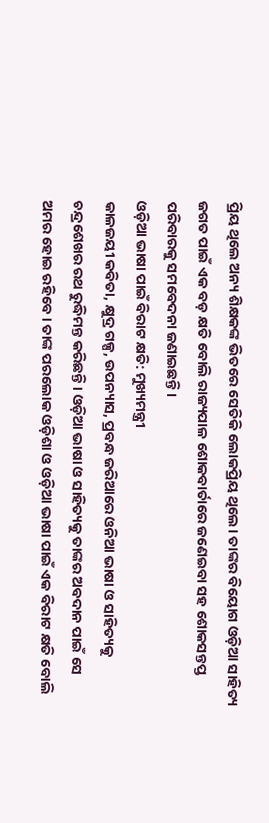ପ୍ରିୟ ଥିଲେ ଅନ୍ୟ ଶିକ୍ଷକଙ୍କ ଭିତରେ ସେତିକି ଲୋକପ୍ରିୟ ଥିଲେ। ତାଙ୍କର ବିୟୋଗ ଓଡ଼ିଆ ସାହିତ୍ୟ ଜଗତ ପାଇଁ ଏକ ବଡ଼ କ୍ଷତି ବୋଲି ରାଜ୍ୟପାଳ ଶୋକବାର୍ତାରେ ଜଣେଇବା ସହ ଶୋକସନ୍ତପ୍ତ ପରିବାରକୁ ସମବେଦନା ଜଣାଇଛନ୍ତି।
ଓଡ଼ିଆ ଭାଷା ପାଇଁ ବିରାଟ କ୍ଷତି: ମୁଖ୍ୟମନ୍ତ୍ରୀ
କାଳଜୟୀ କବିତା, କ୍ଷୁଦ୍ର ଗଳ୍ପ, ଉପନ୍ୟାସ, ପ୍ରବନ୍ଧ ଜରିଆରେ ଓନିଆ ଭାଷା ଓ ସାହିତ୍ୟକୁ ଚନ୍ଦ୍ରଶେଖର ରଥ ରୁଦ୍ଧିମନ୍ତ କରିଛନ୍ତି। ଓଡ଼ିଆ ଭାଷା ଓ ସାହିତ୍ୟକୁ ତାଙ୍କର ଅବଦାନ ପାଇଁ ସେ ଅମର ହୋଇ ରହିବେ। ତାଙ୍କ ପରଲୋକ ଓଡ଼ିଶା ଓ ଓଡ଼ିଆ ଭାଷା ପାଇଁ ଏକ ବିରାଟ କ୍ଷତି ବୋଲି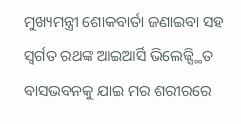ମୁଖ୍ୟମନ୍ତ୍ରୀ ଶୋକବାର୍ତା ଜଣାଇବା ସହ ସ୍ୱର୍ଗତ ରଥଙ୍କ ଆଇଆର୍ସି ଭିଲେଜ୍ସ୍ଥିତ ବାସଭବନକୁ ଯାଇ ମର ଶରୀରରେ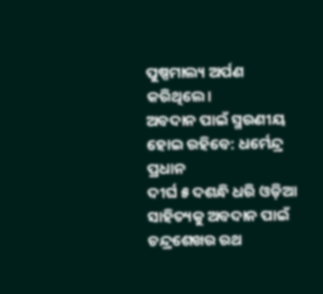ପୁଷ୍ପମାଲ୍ୟ ଅର୍ପଣ କରିଥିଲେ।
ଅବଦାନ ପାଇଁ ସ୍ମରଣୀୟ ହୋଇ ରହିବେ: ଧର୍ମେନ୍ଦ୍ର ପ୍ରଧାନ
ଦୀର୍ଘ ୫ ଦଶନ୍ଧି ଧରି ଓଡ଼ିଆ ସାହିତ୍ୟକୁ ଅବଦାନ ପାଇଁ ଚନ୍ଦ୍ରଶେଖର ରଥ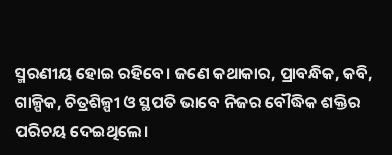ସ୍ମରଣୀୟ ହୋଇ ରହିବେ। ଜଣେ କଥାକାର, ପ୍ରାବନ୍ଧିକ, କବି, ଗାଳ୍ପିକ, ଚିତ୍ରଶିଳ୍ପୀ ଓ ସ୍ଥପତି ଭାବେ ନିଜର ବୌଦ୍ଧିକ ଶକ୍ତିର ପରିଚୟ ଦେଇଥିଲେ।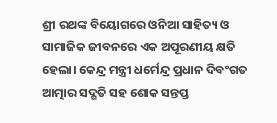ଶ୍ରୀ ରଥଙ୍କ ବିୟୋଗରେ ଓନିଆ ସାହିତ୍ୟ ଓ ସାମାଜିକ ଜୀବନରେ ଏକ ଅପୂରଣୀୟ କ୍ଷତି ହେଲା। କେନ୍ଦ୍ର ମନ୍ତ୍ରୀ ଧର୍ମେନ୍ଦ୍ର ପ୍ରଧାନ ଦିବଂଗତ ଆତ୍ମାର ସଦ୍ଗତି ସହ ଶୋକ ସନ୍ତପ୍ତ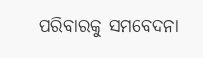ପରିବାରକୁ ସମବେଦନା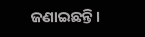ଜଣାଇଛନ୍ତି।